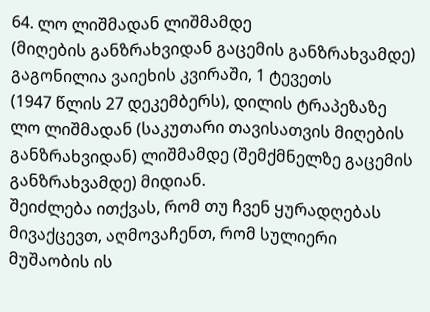64. ლო ლიშმადან ლიშმამდე
(მიღების განზრახვიდან გაცემის განზრახვამდე)
გაგონილია ვაიეხის კვირაში, 1 ტევეთს
(1947 წლის 27 დეკემბერს), დილის ტრაპეზაზე
ლო ლიშმადან (საკუთარი თავისათვის მიღების განზრახვიდან) ლიშმამდე (შემქმნელზე გაცემის განზრახვამდე) მიდიან.
შეიძლება ითქვას, რომ თუ ჩვენ ყურადღებას მივაქცევთ, აღმოვაჩენთ, რომ სულიერი მუშაობის ის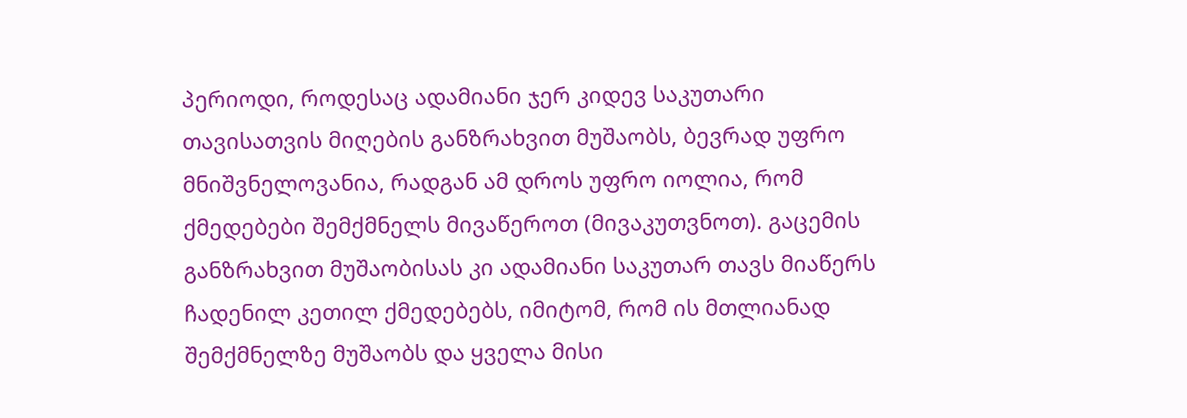პერიოდი, როდესაც ადამიანი ჯერ კიდევ საკუთარი თავისათვის მიღების განზრახვით მუშაობს, ბევრად უფრო მნიშვნელოვანია, რადგან ამ დროს უფრო იოლია, რომ ქმედებები შემქმნელს მივაწეროთ (მივაკუთვნოთ). გაცემის განზრახვით მუშაობისას კი ადამიანი საკუთარ თავს მიაწერს ჩადენილ კეთილ ქმედებებს, იმიტომ, რომ ის მთლიანად შემქმნელზე მუშაობს და ყველა მისი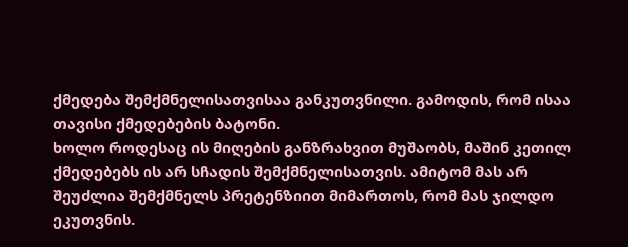ქმედება შემქმნელისათვისაა განკუთვნილი. გამოდის, რომ ისაა თავისი ქმედებების ბატონი.
ხოლო როდესაც ის მიღების განზრახვით მუშაობს, მაშინ კეთილ ქმედებებს ის არ სჩადის შემქმნელისათვის. ამიტომ მას არ შეუძლია შემქმნელს პრეტენზიით მიმართოს, რომ მას ჯილდო ეკუთვნის.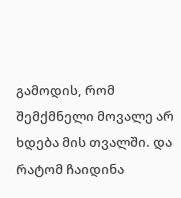გამოდის, რომ შემქმნელი მოვალე არ ხდება მის თვალში. და რატომ ჩაიდინა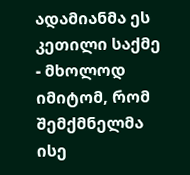ადამიანმა ეს კეთილი საქმე - მხოლოდ იმიტომ, რომ შემქმნელმა ისე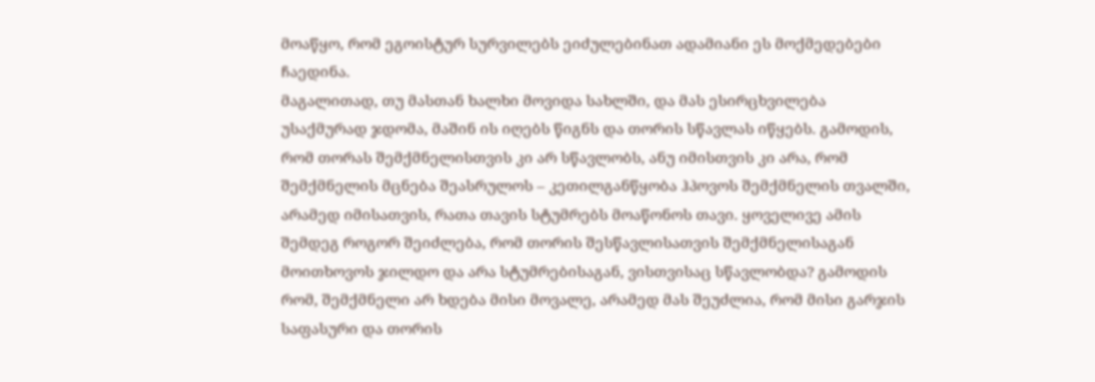მოაწყო, რომ ეგოისტურ სურვილებს ეიძულებინათ ადამიანი ეს მოქმედებები ჩაედინა.
მაგალითად, თუ მასთან ხალხი მოვიდა სახლში, და მას ესირცხვილება უსაქმურად ჯდომა, მაშინ ის იღებს წიგნს და თორის სწავლას იწყებს. გამოდის, რომ თორას შემქმნელისთვის კი არ სწავლობს, ანუ იმისთვის კი არა, რომ შემქმნელის მცნება შეასრულოს – კეთილგანწყობა ჰპოვოს შემქმნელის თვალში, არამედ იმისათვის, რათა თავის სტუმრებს მოაწონოს თავი. ყოველივე ამის შემდეგ როგორ შეიძლება, რომ თორის შესწავლისათვის შემქმნელისაგან მოითხოვოს ჯილდო და არა სტუმრებისაგან, ვისთვისაც სწავლობდა? გამოდის რომ, შემქმნელი არ ხდება მისი მოვალე, არამედ მას შეუძლია, რომ მისი გარჯის საფასური და თორის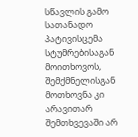სწავლის გამო სათანადო პატივისცემა სტუმრებისაგან მოითხოვოს, შემქმნელისგან მოთხოვნა კი არავითარ შემთხვევაში არ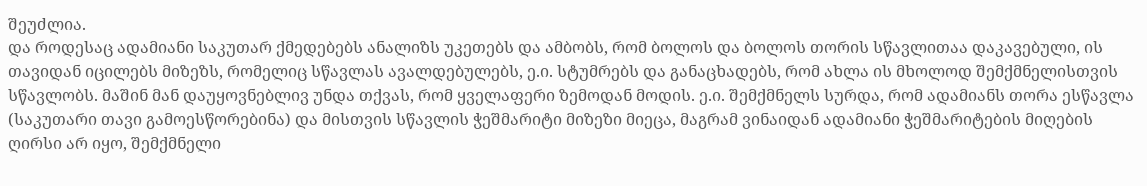შეუძლია.
და როდესაც ადამიანი საკუთარ ქმედებებს ანალიზს უკეთებს და ამბობს, რომ ბოლოს და ბოლოს თორის სწავლითაა დაკავებული, ის თავიდან იცილებს მიზეზს, რომელიც სწავლას ავალდებულებს, ე.ი. სტუმრებს და განაცხადებს, რომ ახლა ის მხოლოდ შემქმნელისთვის სწავლობს. მაშინ მან დაუყოვნებლივ უნდა თქვას, რომ ყველაფერი ზემოდან მოდის. ე.ი. შემქმნელს სურდა, რომ ადამიანს თორა ესწავლა (საკუთარი თავი გამოესწორებინა) და მისთვის სწავლის ჭეშმარიტი მიზეზი მიეცა, მაგრამ ვინაიდან ადამიანი ჭეშმარიტების მიღების ღირსი არ იყო, შემქმნელი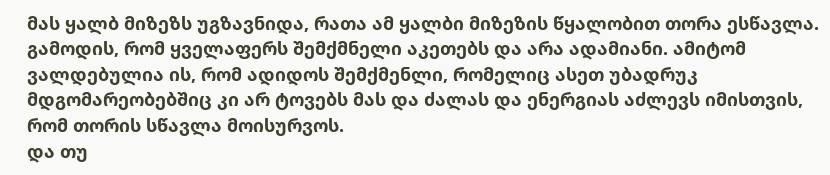მას ყალბ მიზეზს უგზავნიდა, რათა ამ ყალბი მიზეზის წყალობით თორა ესწავლა.
გამოდის, რომ ყველაფერს შემქმნელი აკეთებს და არა ადამიანი. ამიტომ ვალდებულია ის, რომ ადიდოს შემქმენლი, რომელიც ასეთ უბადრუკ მდგომარეობებშიც კი არ ტოვებს მას და ძალას და ენერგიას აძლევს იმისთვის, რომ თორის სწავლა მოისურვოს.
და თუ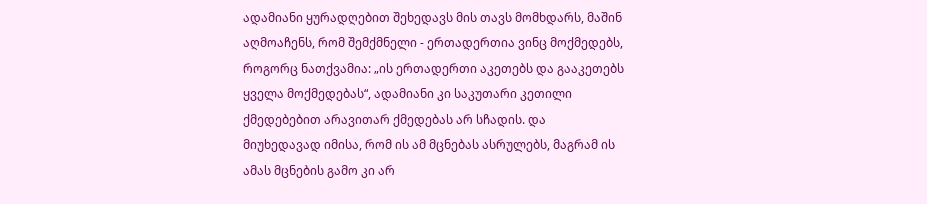ადამიანი ყურადღებით შეხედავს მის თავს მომხდარს, მაშინ აღმოაჩენს, რომ შემქმნელი - ერთადერთია ვინც მოქმედებს, როგორც ნათქვამია: „ის ერთადერთი აკეთებს და გააკეთებს ყველა მოქმედებას“, ადამიანი კი საკუთარი კეთილი ქმედებებით არავითარ ქმედებას არ სჩადის. და მიუხედავად იმისა, რომ ის ამ მცნებას ასრულებს, მაგრამ ის ამას მცნების გამო კი არ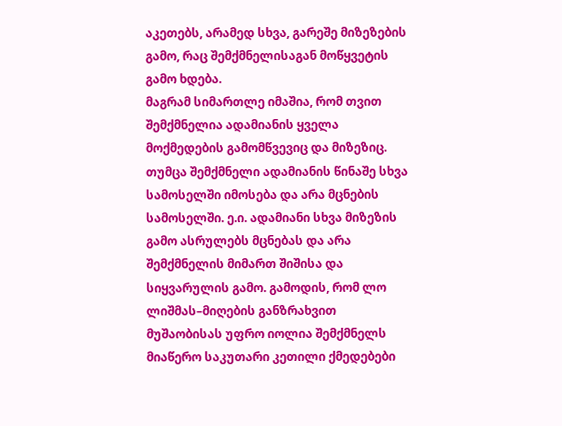აკეთებს, არამედ სხვა, გარეშე მიზეზების გამო, რაც შემქმნელისაგან მოწყვეტის გამო ხდება.
მაგრამ სიმართლე იმაშია, რომ თვით შემქმნელია ადამიანის ყველა მოქმედების გამომწვევიც და მიზეზიც. თუმცა შემქმნელი ადამიანის წინაშე სხვა სამოსელში იმოსება და არა მცნების სამოსელში. ე.ი. ადამიანი სხვა მიზეზის გამო ასრულებს მცნებას და არა შემქმნელის მიმართ შიშისა და სიყვარულის გამო. გამოდის, რომ ლო ლიშმას–მიღების განზრახვით მუშაობისას უფრო იოლია შემქმნელს მიაწერო საკუთარი კეთილი ქმედებები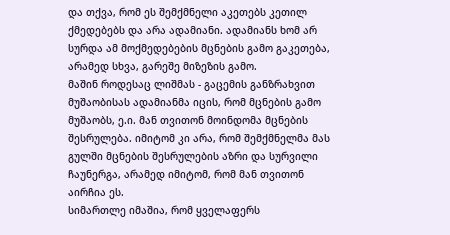და თქვა, რომ ეს შემქმნელი აკეთებს კეთილ ქმედებებს და არა ადამიანი. ადამიანს ხომ არ სურდა ამ მოქმედებების მცნების გამო გაკეთება, არამედ სხვა, გარეშე მიზეზის გამო.
მაშინ როდესაც ლიშმას - გაცემის განზრახვით მუშაობისას ადამიანმა იცის, რომ მცნების გამო მუშაობს, ე.ი. მან თვითონ მოინდომა მცნების შესრულება. იმიტომ კი არა, რომ შემქმნელმა მას გულში მცნების შესრულების აზრი და სურვილი ჩაუნერგა, არამედ იმიტომ, რომ მან თვითონ აირჩია ეს.
სიმართლე იმაშია, რომ ყველაფერს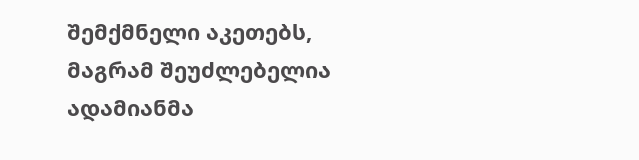შემქმნელი აკეთებს, მაგრამ შეუძლებელია ადამიანმა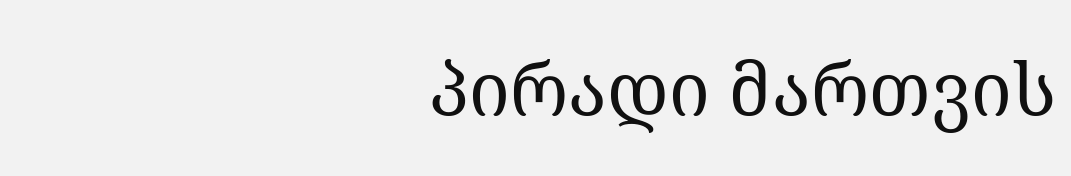პირადი მართვის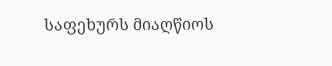საფეხურს მიაღწიოს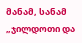მანამ, სანამ „ჯილდოთი და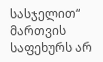სასჯელით“ მართვის საფეხურს არ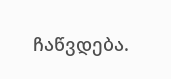ჩაწვდება.